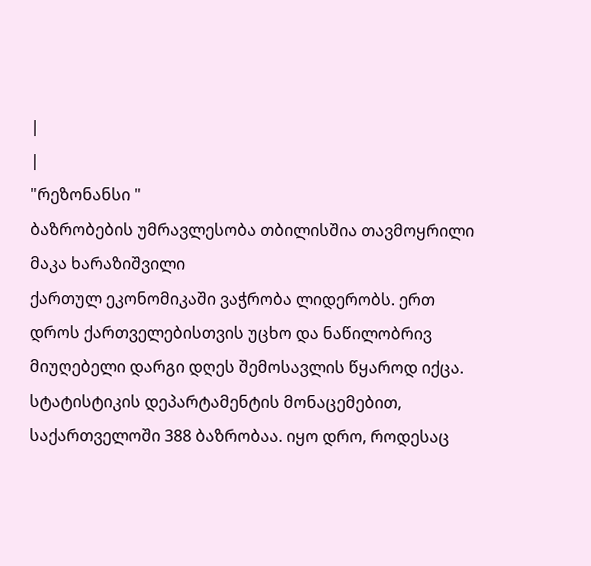|
|
"რეზონანსი "
ბაზრობების უმრავლესობა თბილისშია თავმოყრილი მაკა ხარაზიშვილი
ქართულ ეკონომიკაში ვაჭრობა ლიდერობს. ერთ დროს ქართველებისთვის უცხო და ნაწილობრივ მიუღებელი დარგი დღეს შემოსავლის წყაროდ იქცა. სტატისტიკის დეპარტამენტის მონაცემებით, საქართველოში 388 ბაზრობაა. იყო დრო, როდესაც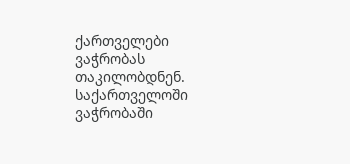ქართველები ვაჭრობას თაკილობდნენ. საქართველოში ვაჭრობაში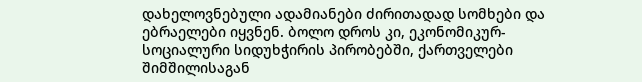დახელოვნებული ადამიანები ძირითადად სომხები და ებრაელები იყვნენ. ბოლო დროს კი, ეკონომიკურ-სოციალური სიდუხჭირის პირობებში, ქართველები შიმშილისაგან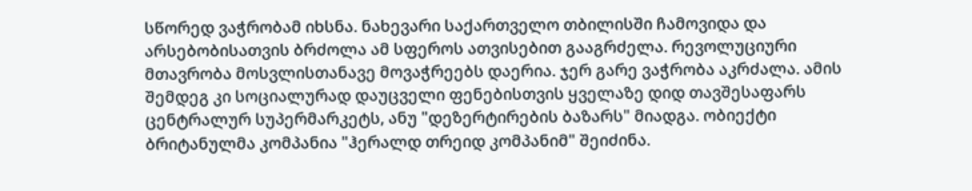სწორედ ვაჭრობამ იხსნა. ნახევარი საქართველო თბილისში ჩამოვიდა და არსებობისათვის ბრძოლა ამ სფეროს ათვისებით გააგრძელა. რევოლუციური მთავრობა მოსვლისთანავე მოვაჭრეებს დაერია. ჯერ გარე ვაჭრობა აკრძალა. ამის შემდეგ კი სოციალურად დაუცველი ფენებისთვის ყველაზე დიდ თავშესაფარს ცენტრალურ სუპერმარკეტს, ანუ "დეზერტირების ბაზარს" მიადგა. ობიექტი ბრიტანულმა კომპანია "ჰერალდ თრეიდ კომპანიმ" შეიძინა.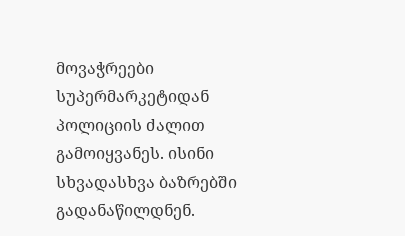მოვაჭრეები სუპერმარკეტიდან პოლიციის ძალით გამოიყვანეს. ისინი სხვადასხვა ბაზრებში გადანაწილდნენ.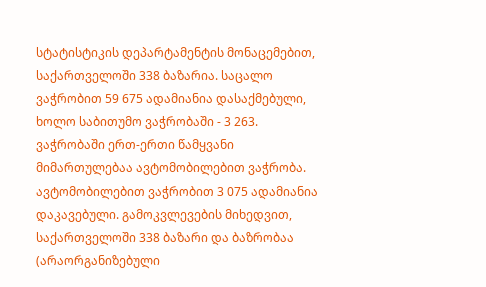სტატისტიკის დეპარტამენტის მონაცემებით, საქართველოში 338 ბაზარია. საცალო ვაჭრობით 59 675 ადამიანია დასაქმებული, ხოლო საბითუმო ვაჭრობაში - 3 263. ვაჭრობაში ერთ-ერთი წამყვანი მიმართულებაა ავტომობილებით ვაჭრობა. ავტომობილებით ვაჭრობით 3 075 ადამიანია დაკავებული. გამოკვლევების მიხედვით, საქართველოში 338 ბაზარი და ბაზრობაა (არაორგანიზებული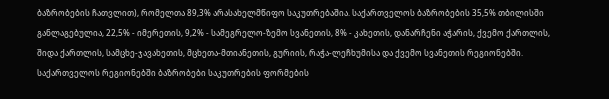ბაზრობების ჩათვლით), რომელთა 89,3% არასახელმწიფო საკუთრებაშია. საქართველოს ბაზრობების 35,5% თბილისში განლაგებულია, 22,5% - იმერეთის, 9,2% - სამეგრელო-ზემო სვანეთის, 8% - კახეთის, დანარჩენი აჭარის, ქვემო ქართლის, შიდა ქართლის, სამცხე-ჯავახეთის, მცხეთა-მთიანეთის, გურიის, რაჭა-ლეჩხუმისა და ქვემო სვანეთის რეგიონებში. საქართველოს რეგიონებში ბაზრობები საკუთრების ფორმების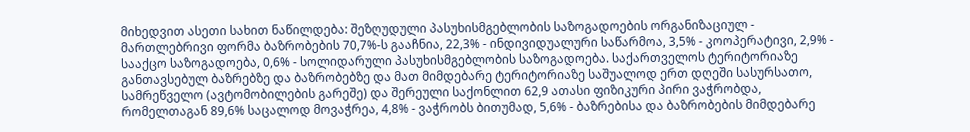მიხედვით ასეთი სახით ნაწილდება: შეზღუდული პასუხისმგებლობის საზოგადოების ორგანიზაციულ - მართლებრივი ფორმა ბაზრობების 70,7%-ს გააჩნია, 22,3% - ინდივიდუალური საწარმოა, 3,5% - კოოპერატივი, 2,9% - სააქცო საზოგადოება, 0,6% - სოლიდარული პასუხისმგებლობის საზოგადოება. საქართველოს ტერიტორიაზე განთავსებულ ბაზრებზე და ბაზრობებზე და მათ მიმდებარე ტერიტორიაზე საშუალოდ ერთ დღეში სასურსათო, სამრეწველო (ავტომობილების გარეშე) და შერეული საქონლით 62,9 ათასი ფიზიკური პირი ვაჭრობდა, რომელთაგან 89,6% საცალოდ მოვაჭრეა, 4,8% - ვაჭრობს ბითუმად, 5,6% - ბაზრებისა და ბაზრობების მიმდებარე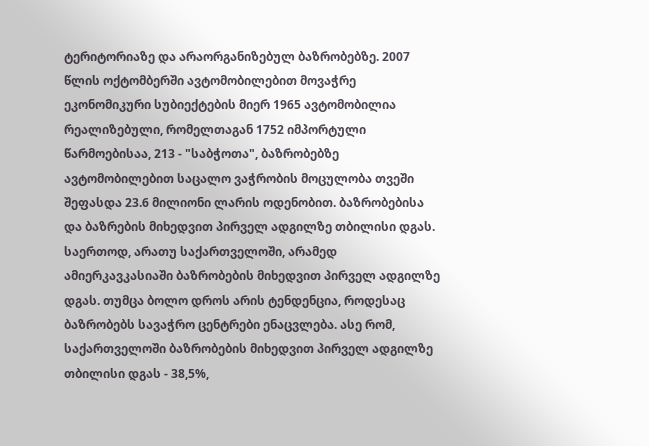ტერიტორიაზე და არაორგანიზებულ ბაზრობებზე. 2007 წლის ოქტომბერში ავტომობილებით მოვაჭრე ეკონომიკური სუბიექტების მიერ 1965 ავტომობილია რეალიზებული, რომელთაგან 1752 იმპორტული წარმოებისაა, 213 - "საბჭოთა", ბაზრობებზე ავტომობილებით საცალო ვაჭრობის მოცულობა თვეში შეფასდა 23.6 მილიონი ლარის ოდენობით. ბაზრობებისა და ბაზრების მიხედვით პირველ ადგილზე თბილისი დგას. საერთოდ, არათუ საქართველოში, არამედ ამიერკავკასიაში ბაზრობების მიხედვით პირველ ადგილზე დგას. თუმცა ბოლო დროს არის ტენდენცია, როდესაც ბაზრობებს სავაჭრო ცენტრები ენაცვლება. ასე რომ, საქართველოში ბაზრობების მიხედვით პირველ ადგილზე თბილისი დგას - 38,5%,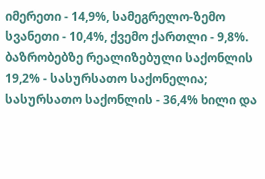იმერეთი - 14,9%, სამეგრელო-ზემო სვანეთი - 10,4%, ქვემო ქართლი - 9,8%. ბაზრობებზე რეალიზებული საქონლის 19,2% - სასურსათო საქონელია; სასურსათო საქონლის - 36,4% ხილი და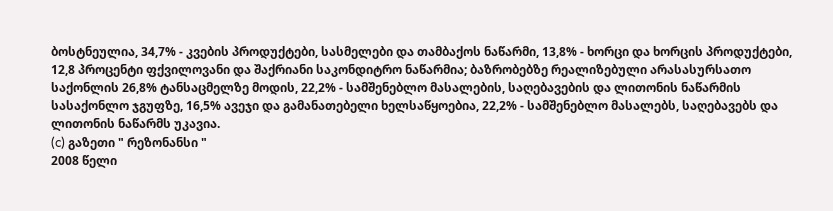ბოსტნეულია, 34,7% - კვების პროდუქტები, სასმელები და თამბაქოს ნაწარმი, 13,8% - ხორცი და ხორცის პროდუქტები, 12,8 პროცენტი ფქვილოვანი და შაქრიანი საკონდიტრო ნაწარმია; ბაზრობებზე რეალიზებული არასასურსათო საქონლის 26,8% ტანსაცმელზე მოდის, 22,2% - სამშენებლო მასალების, საღებავების და ლითონის ნაწარმის სასაქონლო ჯგუფზე, 16,5% ავეჯი და გამანათებელი ხელსაწყოებია, 22,2% - სამშენებლო მასალებს, საღებავებს და ლითონის ნაწარმს უკავია.
(c) გაზეთი " რეზონანსი "
2008 წელი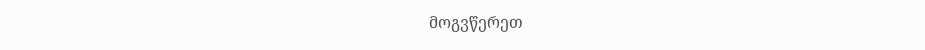მოგვწერეთ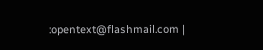:opentext@flashmail.com |